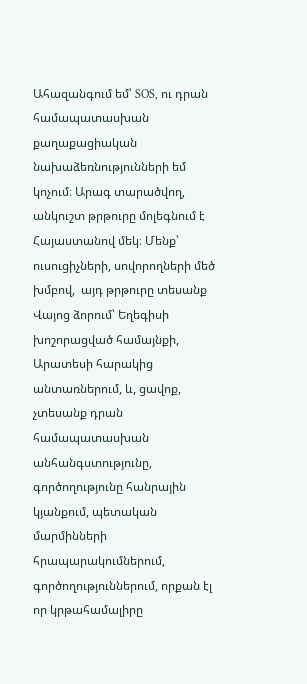Ահազանգում եմ՝ SOS, ու դրան համապատասխան քաղաքացիական նախաձեռնությունների եմ կոչում։ Արագ տարածվող, անկուշտ թրթուրը մոլեգնում է Հայաստանով մեկ։ Մենք՝ ուսուցիչների, սովորողների մեծ խմբով,  այդ թրթուրը տեսանք Վայոց ձորում՝ Եղեգիսի խոշորացված համայնքի, Արատեսի հարակից անտառներում, և, ցավոք, չտեսանք դրան համապատասխան անհանգստությունը, գործողությունը հանրային կյանքում, պետական մարմինների հրապարակումներում, գործողություններում, որքան էլ որ կրթահամալիրը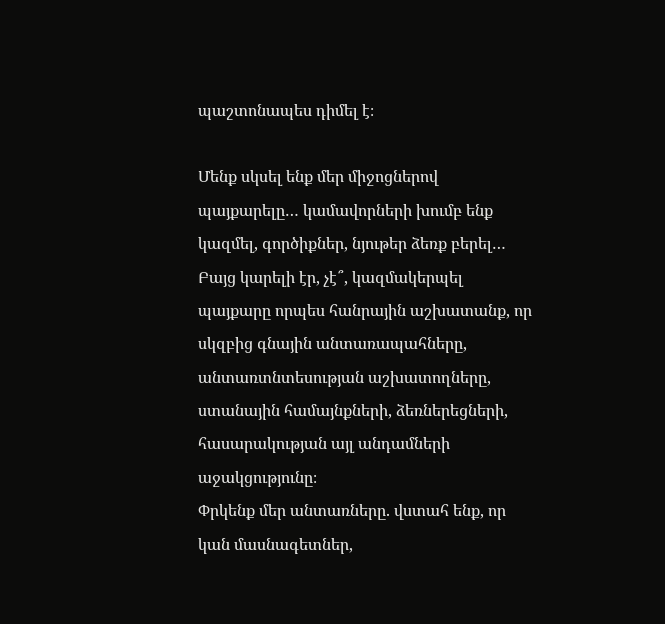պաշտոնապես դիմել է։

Մենք սկսել ենք մեր միջոցներով պայքարելը… կամավորների խումբ ենք կազմել, գործիքներ, նյութեր ձեռք բերել… Բայց կարելի էր, չէ՞, կազմակերպել պայքարը որպես հանրային աշխատանք, որ սկզբից գնային անտառապահները, անտառտնտեսության աշխատողները, ստանային համայնքների, ձեռներեցների, հասարակության այլ անդամների աջակցությունը։
Փրկենք մեր անտառները. վստահ ենք, որ կան մասնագետներ,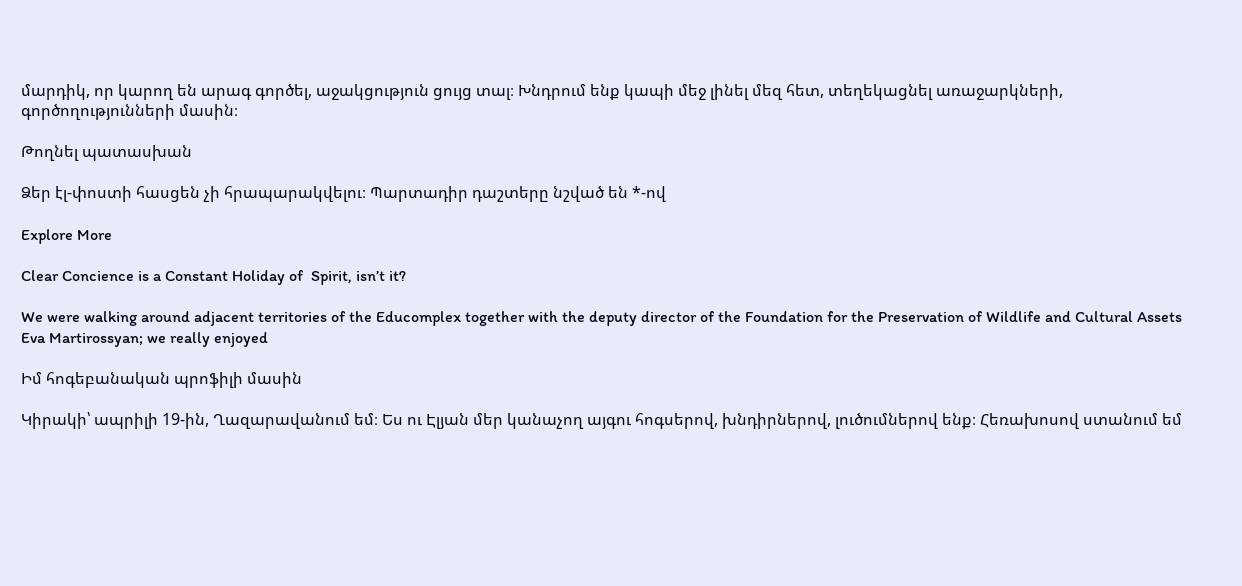մարդիկ, որ կարող են արագ գործել, աջակցություն ցույց տալ։ Խնդրում ենք կապի մեջ լինել մեզ հետ, տեղեկացնել առաջարկների, գործողությունների մասին։

Թողնել պատասխան

Ձեր էլ-փոստի հասցեն չի հրապարակվելու։ Պարտադիր դաշտերը նշված են *-ով

Explore More

Clear Concience is a Constant Holiday of  Spirit, isn’t it?

We were walking around adjacent territories of the Educomplex together with the deputy director of the Foundation for the Preservation of Wildlife and Cultural Assets Eva Martirossyan; we really enjoyed

Իմ հոգեբանական պրոֆիլի մասին

Կիրակի՝ ապրիլի 19-ին, Ղազարավանում եմ։ Ես ու Էլյան մեր կանաչող այգու հոգսերով, խնդիրներով, լուծումներով ենք։ Հեռախոսով ստանում եմ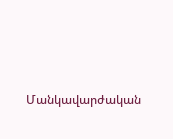Մանկավարժական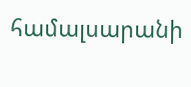համալսարանի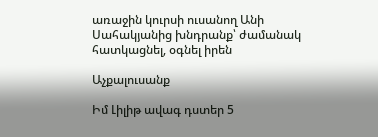առաջին կուրսի ուսանող Անի Սահակյանից խնդրանք՝ ժամանակ հատկացնել, օգնել իրեն

Աչքալուսանք

Իմ Լիլիթ ավագ դստեր 5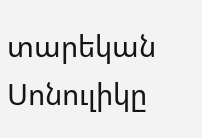տարեկան Սոնուլիկը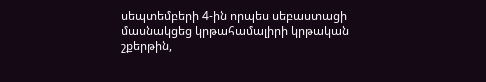սեպտեմբերի 4-ին որպես սեբաստացի մասնակցեց կրթահամալիրի կրթական շքերթին,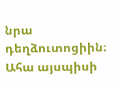նրա դեղձուտոցիին։ Ահա այսպիսի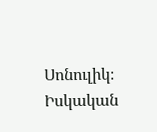Սոնուլիկ։ Իսկական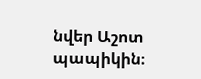նվեր Աշոտ պապիկին։